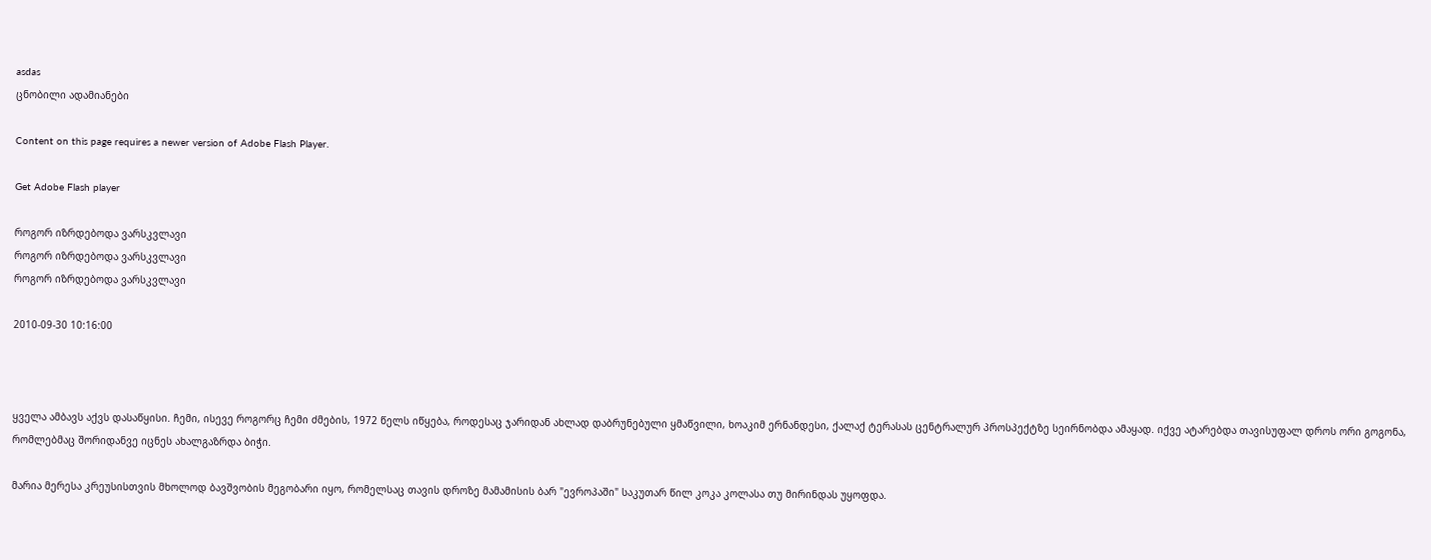asdas
ცნობილი ადამიანები

Content on this page requires a newer version of Adobe Flash Player.

Get Adobe Flash player

როგორ იზრდებოდა ვარსკვლავი
როგორ იზრდებოდა ვარსკვლავი
როგორ იზრდებოდა ვარსკვლავი

2010-09-30 10:16:00



ყველა ამბავს აქვს დასაწყისი. ჩემი, ისევე როგორც ჩემი ძმების, 1972 წელს იწყება, როდესაც ჯარიდან ახლად დაბრუნებული ყმაწვილი, ხოაკიმ ერნანდესი, ქალაქ ტერასას ცენტრალურ პროსპექტზე სეირნობდა ამაყად. იქვე ატარებდა თავისუფალ დროს ორი გოგონა, რომლებმაც შორიდანვე იცნეს ახალგაზრდა ბიჭი.

მარია მერესა კრეუსისთვის მხოლოდ ბავშვობის მეგობარი იყო, რომელსაც თავის დროზე მამამისის ბარ "ევროპაში" საკუთარ წილ კოკა კოლასა თუ მირინდას უყოფდა.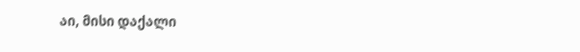აი, მისი დაქალი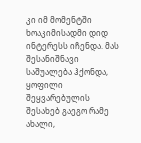კი იმ მომენტში ხოაკიმისადმი დიდ ინტერესს იჩენდა. მას შესანიშნავი საშუალება ჰქონდა, ყოფილი შეყვარებულის შესახებ გაეგო რამე ახალი,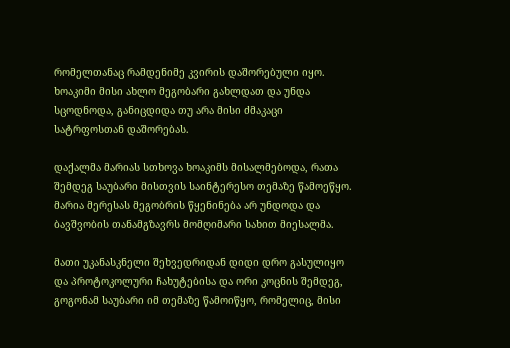რომელთანაც რამდენიმე კვირის დაშორებული იყო. ხოაკიმი მისი ახლო მეგობარი გახლდათ და უნდა სცოდნოდა, განიცდიდა თუ არა მისი ძმაკაცი სატრფოსთან დაშორებას.

დაქალმა მარიას სთხოვა ხოაკიმს მისალმებოდა, რათა შემდეგ საუბარი მისთვის საინტერესო თემაზე წამოეწყო. მარია მერესას მეგობრის წყენინება არ უნდოდა და ბავშვობის თანამგზავრს მომღიმარი სახით მიესალმა.

მათი უკანასკნელი შეხვედრიდან დიდი დრო გასულიყო და პროტოკოლური ჩახუტებისა და ორი კოცნის შემდეგ, გოგონამ საუბარი იმ თემაზე წამოიწყო, რომელიც, მისი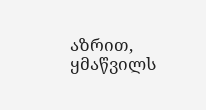აზრით, ყმაწვილს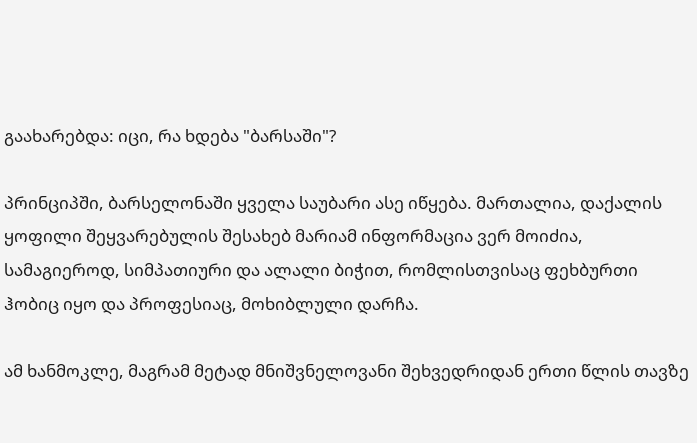გაახარებდა: იცი, რა ხდება "ბარსაში"?

პრინციპში, ბარსელონაში ყველა საუბარი ასე იწყება. მართალია, დაქალის ყოფილი შეყვარებულის შესახებ მარიამ ინფორმაცია ვერ მოიძია, სამაგიეროდ, სიმპათიური და ალალი ბიჭით, რომლისთვისაც ფეხბურთი ჰობიც იყო და პროფესიაც, მოხიბლული დარჩა.

ამ ხანმოკლე, მაგრამ მეტად მნიშვნელოვანი შეხვედრიდან ერთი წლის თავზე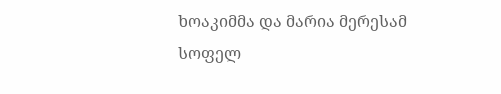ხოაკიმმა და მარია მერესამ სოფელ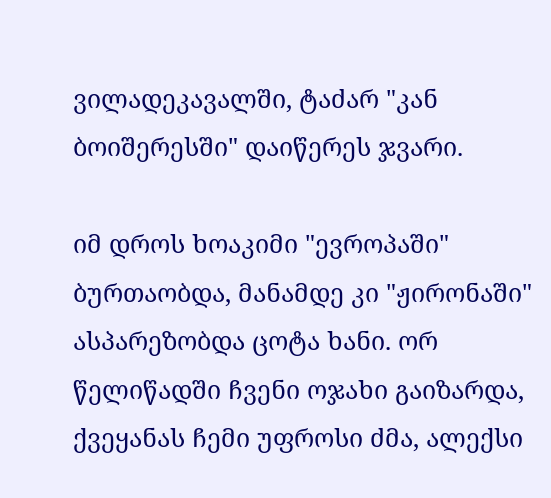ვილადეკავალში, ტაძარ "კან ბოიშერესში" დაიწერეს ჯვარი.

იმ დროს ხოაკიმი "ევროპაში" ბურთაობდა, მანამდე კი "ჟირონაში" ასპარეზობდა ცოტა ხანი. ორ წელიწადში ჩვენი ოჯახი გაიზარდა, ქვეყანას ჩემი უფროსი ძმა, ალექსი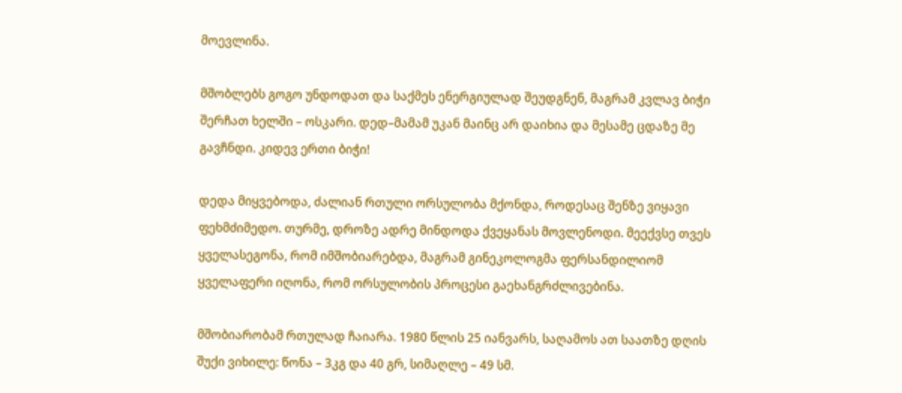მოევლინა.

მშობლებს გოგო უნდოდათ და საქმეს ენერგიულად შეუდგნენ, მაგრამ კვლავ ბიჭი შერჩათ ხელში – ოსკარი. დედ–მამამ უკან მაინც არ დაიხია და მესამე ცდაზე მე გავჩნდი. კიდევ ერთი ბიჭი!

დედა მიყვებოდა, ძალიან რთული ორსულობა მქონდა, როდესაც შენზე ვიყავი ფეხმძიმედო. თურმე, დროზე ადრე მინდოდა ქვეყანას მოვლენოდი. მეექვსე თვეს ყველასეგონა, რომ იმშობიარებდა, მაგრამ გინეკოლოგმა ფერსანდილიომ ყველაფერი იღონა, რომ ორსულობის პროცესი გაეხანგრძლივებინა.

მშობიარობამ რთულად ჩაიარა. 1980 წლის 25 იანვარს, საღამოს ათ საათზე დღის შუქი ვიხილე: წონა – 3კგ და 40 გრ, სიმაღლე – 49 სმ.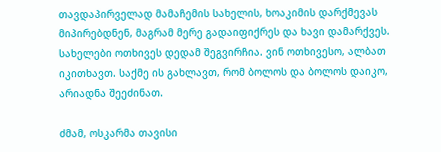თავდაპირველად მამაჩემის სახელის, ხოაკიმის დარქმევას მიპირებდნენ, მაგრამ მერე გადაიფიქრეს და ხავი დამარქვეს. სახელები ოთხივეს დედამ შეგვირჩია. ვინ ოთხივესო, ალბათ იკითხავთ. საქმე ის გახლავთ, რომ ბოლოს და ბოლოს დაიკო, არიადნა შეეძინათ.

ძმამ, ოსკარმა თავისი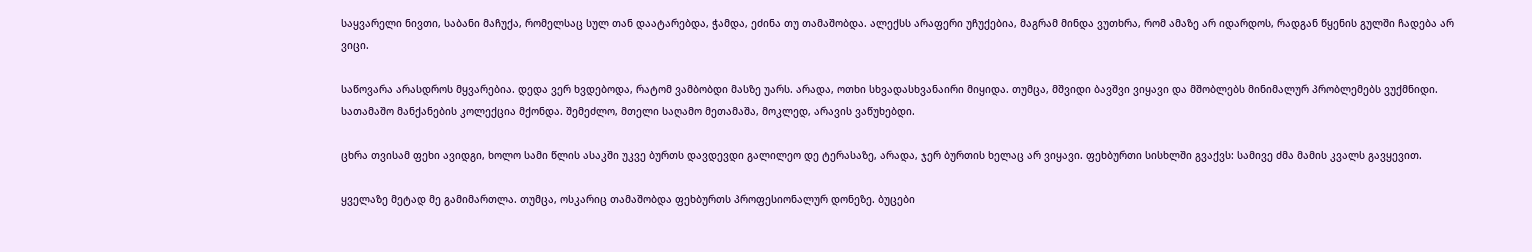საყვარელი ნივთი, საბანი მაჩუქა, რომელსაც სულ თან დაატარებდა, ჭამდა, ეძინა თუ თამაშობდა. ალექსს არაფერი უჩუქებია, მაგრამ მინდა ვუთხრა, რომ ამაზე არ იდარდოს, რადგან წყენის გულში ჩადება არ ვიცი.

საწოვარა არასდროს მყვარებია. დედა ვერ ხვდებოდა, რატომ ვამბობდი მასზე უარს. არადა, ოთხი სხვადასხვანაირი მიყიდა. თუმცა, მშვიდი ბავშვი ვიყავი და მშობლებს მინიმალურ პრობლემებს ვუქმნიდი. სათამაშო მანქანების კოლექცია მქონდა. შემეძლო, მთელი საღამო მეთამაშა, მოკლედ, არავის ვაწუხებდი.

ცხრა თვისამ ფეხი ავიდგი, ხოლო სამი წლის ასაკში უკვე ბურთს დავდევდი გალილეო დე ტერასაზე, არადა, ჯერ ბურთის ხელაც არ ვიყავი. ფეხბურთი სისხლში გვაქვს: სამივე ძმა მამის კვალს გავყევით.

ყველაზე მეტად მე გამიმართლა. თუმცა, ოსკარიც თამაშობდა ფეხბურთს პროფესიონალურ დონეზე. ბუცები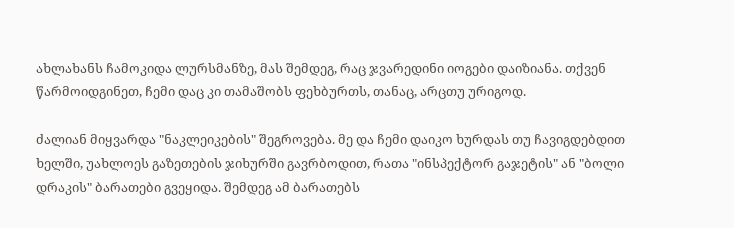ახლახანს ჩამოკიდა ლურსმანზე, მას შემდეგ, რაც ჯვარედინი იოგები დაიზიანა. თქვენ წარმოიდგინეთ, ჩემი დაც კი თამაშობს ფეხბურთს, თანაც, არცთუ ურიგოდ.

ძალიან მიყვარდა "ნაკლეიკების" შეგროვება. მე და ჩემი დაიკო ხურდას თუ ჩავიგდებდით ხელში, უახლოეს გაზეთების ჯიხურში გავრბოდით, რათა "ინსპექტორ გაჯეტის" ან "ბოლი დრაკის" ბარათები გვეყიდა. შემდეგ ამ ბარათებს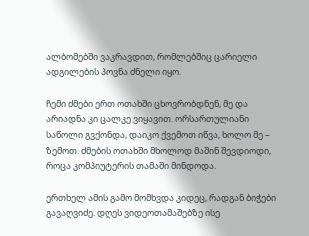ალბომებში ვაკრავდით, რომლებშიც ცარიელი ადგილების პოვნა ძნელი იყო.

ჩემი ძმები ერთ ოთახში ცხოვრობდნენ, მე და არიადნა კი ცალკე ვიყავით. ორსართულიანი საწოლი გვქონდა, დაიკო ქვემოთ იწვა, ხოლო მე – ზემოთ. ძმების ოთახში მხოლოდ მაშინ შევდიოდი, როცა კომპიუტერის თამაში მინდოდა.

ერთხელ ამის გამო მომხვდა კიდეც, რადგან ბიჭები გავაღვიძე. დღეს ვიდეოთამაშებზე ისე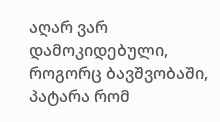აღარ ვარ დამოკიდებული, როგორც ბავშვობაში, პატარა რომ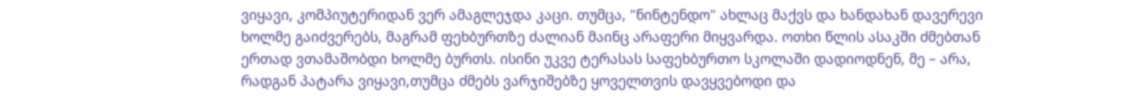ვიყავი, კომპიუტერიდან ვერ ამაგლეჯდა კაცი. თუმცა, "ნინტენდო" ახლაც მაქვს და ხანდახან დავერევი ხოლმე გაიძვერებს, მაგრამ ფეხბურთზე ძალიან მაინც არაფერი მიყვარდა. ოთხი წლის ასაკში ძმებთან ერთად ვთამაშობდი ხოლმე ბურთს. ისინი უკვე ტერასას საფეხბურთო სკოლაში დადიოდნენ, მე – არა, რადგან პატარა ვიყავი,თუმცა ძმებს ვარჯიშებზე ყოველთვის დავყვებოდი და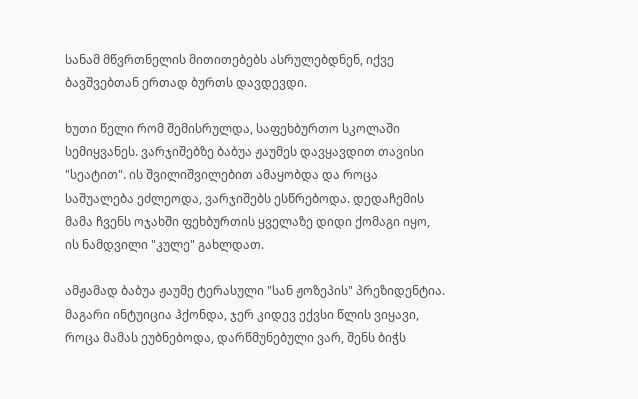სანამ მწვრთნელის მითითებებს ასრულებდნენ, იქვე ბავშვებთან ერთად ბურთს დავდევდი.

ხუთი წელი რომ შემისრულდა, საფეხბურთო სკოლაში სემიყვანეს. ვარჯიშებზე ბაბუა ჟაუმეს დავყავდით თავისი "სეატით". ის შვილიშვილებით ამაყობდა და როცა საშუალება ეძლეოდა, ვარჯიშებს ესწრებოდა. დედაჩემის მამა ჩვენს ოჯახში ფეხბურთის ყველაზე დიდი ქომაგი იყო, ის ნამდვილი "კულე" გახლდათ.

ამჟამად ბაბუა ჟაუმე ტერასული "სან ჟოზეპის" პრეზიდენტია. მაგარი ინტუიცია ჰქონდა, ჯერ კიდევ ექვსი წლის ვიყავი, როცა მამას ეუბნებოდა, დარწმუნებული ვარ, შენს ბიჭს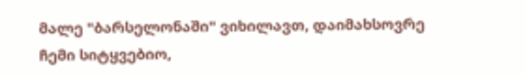მალე "ბარსელონაში" ვიხილავთ, დაიმახსოვრე ჩემი სიტყვებიო,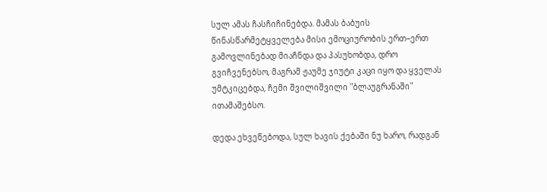სულ ამას ჩასჩიჩინებდა. მამას ბაბუის წინასწარმეტყველება მისი ემოციურობის ერთ–ერთ გამოვლინებად მიაჩნდა და პასუხობდა, დრო გვიჩვენებსო, მაგრამ ჟაუმე ჯიუტი კაცი იყო და ყველას უმტკიცებდა, ჩემი შვილიშვილი "ბლაუგრანაში" ითამაშებსო.

დედა ეხვეწებოდა, სულ ხავის ქებაში ნუ ხარო, რადგან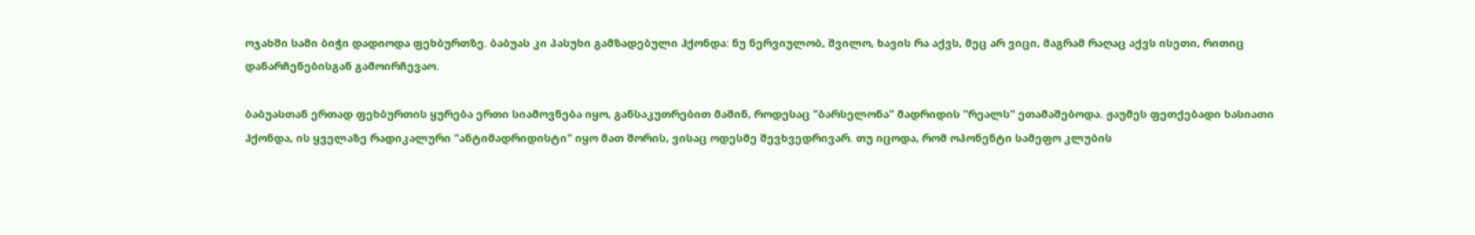ოჯახში სამი ბიჭი დადიოდა ფეხბურთზე. ბაბუას კი პასუხი გამზადებული ჰქონდა: ნუ ნერვიულობ, შვილო, ხავის რა აქვს, მეც არ ვიცი, მაგრამ რაღაც აქვს ისეთი, რითიც დანარჩენებისგან გამოირჩევაო.

ბაბუასთან ერთად ფეხბურთის ყურება ერთი სიამოვნება იყო, განსაკუთრებით მაშინ, როდესაც "ბარსელონა" მადრიდის "რეალს" ეთამაშებოდა. ჟაუმეს ფეთქებადი ხასიათი ჰქონდა, ის ყველაზე რადიკალური "ანტიმადრიდისტი" იყო მათ შორის, ვისაც ოდესმე შევხვედრივარ. თუ იცოდა, რომ ოპონენტი სამეფო კლუბის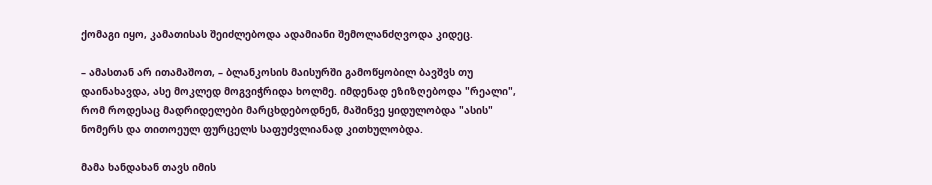ქომაგი იყო, კამათისას შეიძლებოდა ადამიანი შემოლანძღვოდა კიდეც.

– ამასთან არ ითამაშოთ, – ბლანკოსის მაისურში გამოწყობილ ბავშვს თუ დაინახავდა, ასე მოკლედ მოგვიჭრიდა ხოლმე. იმდენად ეზიზღებოდა "რეალი", რომ როდესაც მადრიდელები მარცხდებოდნენ, მაშინვე ყიდულობდა "ასის" ნომერს და თითოეულ ფურცელს საფუძვლიანად კითხულობდა.

მამა ხანდახან თავს იმის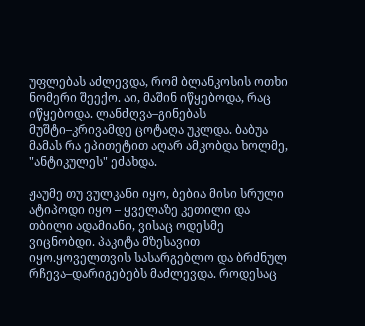უფლებას აძლევდა, რომ ბლანკოსის ოთხი ნომერი შეექო. აი, მაშინ იწყებოდა, რაც იწყებოდა. ლანძღვა–გინებას მუშტი–კრივამდე ცოტაღა უკლდა. ბაბუა მამას რა ეპითეტით აღარ ამკობდა ხოლმე, "ანტიკულეს" ეძახდა.

ჟაუმე თუ ვულკანი იყო, ბებია მისი სრული ატიპოდი იყო – ყველაზე კეთილი და თბილი ადამიანი, ვისაც ოდესმე ვიცნობდი. პაკიტა მზესავით იყო.ყოველთვის სასარგებლო და ბრძნულ რჩევა–დარიგებებს მაძლევდა. როდესაც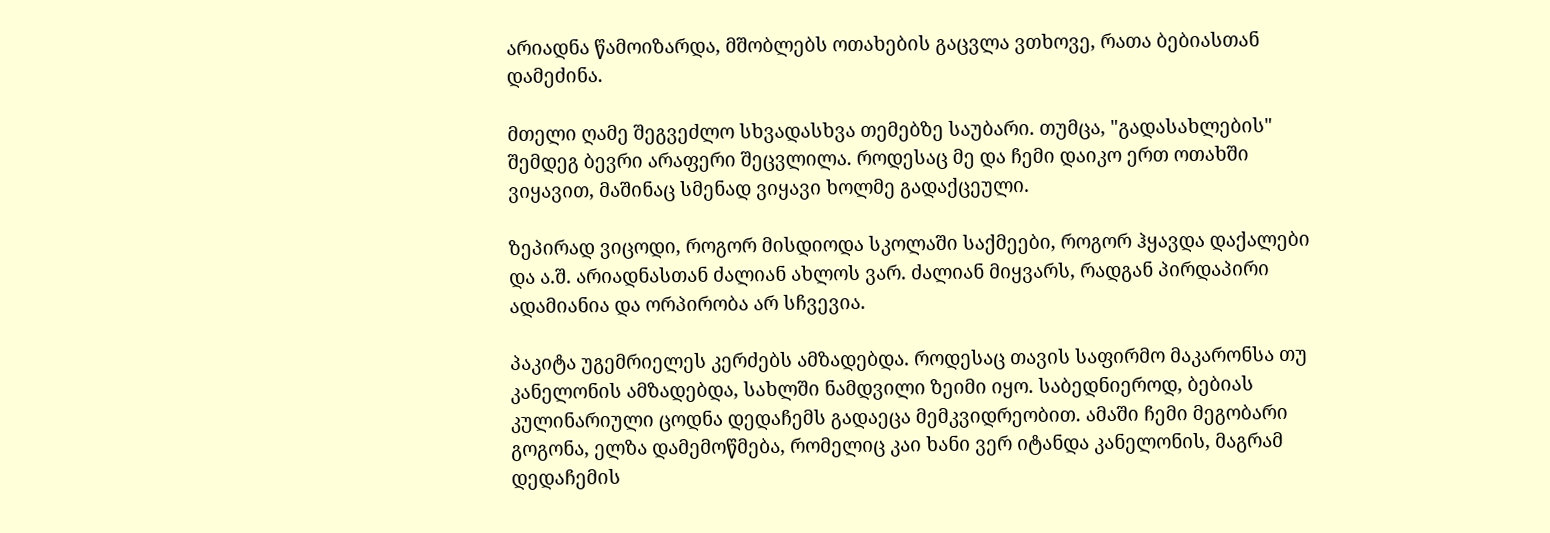არიადნა წამოიზარდა, მშობლებს ოთახების გაცვლა ვთხოვე, რათა ბებიასთან დამეძინა.

მთელი ღამე შეგვეძლო სხვადასხვა თემებზე საუბარი. თუმცა, "გადასახლების" შემდეგ ბევრი არაფერი შეცვლილა. როდესაც მე და ჩემი დაიკო ერთ ოთახში ვიყავით, მაშინაც სმენად ვიყავი ხოლმე გადაქცეული.

ზეპირად ვიცოდი, როგორ მისდიოდა სკოლაში საქმეები, როგორ ჰყავდა დაქალები და ა.შ. არიადნასთან ძალიან ახლოს ვარ. ძალიან მიყვარს, რადგან პირდაპირი ადამიანია და ორპირობა არ სჩვევია.

პაკიტა უგემრიელეს კერძებს ამზადებდა. როდესაც თავის საფირმო მაკარონსა თუ კანელონის ამზადებდა, სახლში ნამდვილი ზეიმი იყო. საბედნიეროდ, ბებიას კულინარიული ცოდნა დედაჩემს გადაეცა მემკვიდრეობით. ამაში ჩემი მეგობარი გოგონა, ელზა დამემოწმება, რომელიც კაი ხანი ვერ იტანდა კანელონის, მაგრამ დედაჩემის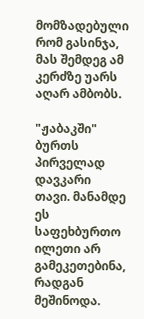მომზადებული რომ გასინჯა, მას შემდეგ ამ კერძზე უარს აღარ ამბობს.

"ჟაბაკში" ბურთს პირველად დავკარი თავი. მანამდე ეს საფეხბურთო ილეთი არ გამეკეთებინა, რადგან მეშინოდა.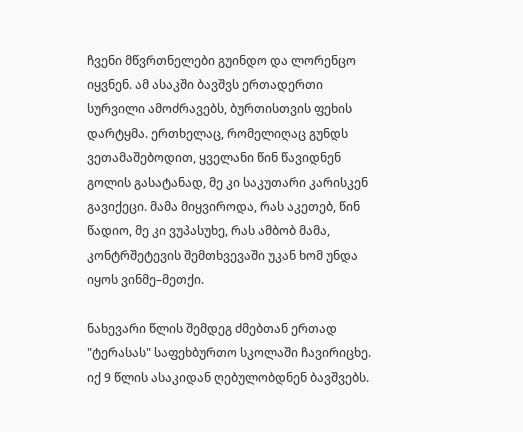ჩვენი მწვრთნელები გუინდო და ლორენცო იყვნენ. ამ ასაკში ბავშვს ერთადერთი სურვილი ამოძრავებს, ბურთისთვის ფეხის დარტყმა. ერთხელაც, რომელიღაც გუნდს ვეთამაშებოდით, ყველანი წინ წავიდნენ გოლის გასატანად, მე კი საკუთარი კარისკენ გავიქეცი. მამა მიყვიროდა, რას აკეთებ, წინ წადიო, მე კი ვუპასუხე, რას ამბობ მამა, კონტრშეტევის შემთხვევაში უკან ხომ უნდა იყოს ვინმე–მეთქი.

ნახევარი წლის შემდეგ ძმებთან ერთად "ტერასას" საფეხბურთო სკოლაში ჩავირიცხე. იქ 9 წლის ასაკიდან ღებულობდნენ ბავშვებს.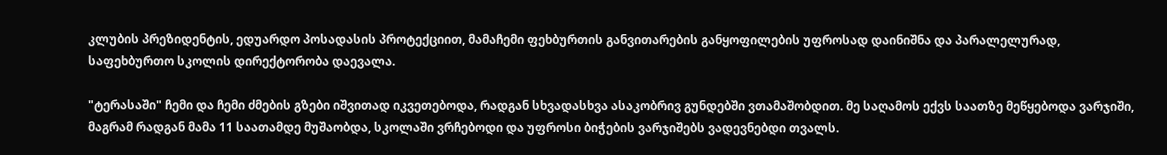კლუბის პრეზიდენტის, ედუარდო პოსადასის პროტექციით, მამაჩემი ფეხბურთის განვითარების განყოფილების უფროსად დაინიშნა და პარალელურად, საფეხბურთო სკოლის დირექტორობა დაევალა.

"ტერასაში" ჩემი და ჩემი ძმების გზები იშვითად იკვეთებოდა, რადგან სხვადასხვა ასაკობრივ გუნდებში ვთამაშობდით. მე საღამოს ექვს საათზე მეწყებოდა ვარჯიში, მაგრამ რადგან მამა 11 საათამდე მუშაობდა, სკოლაში ვრჩებოდი და უფროსი ბიჭების ვარჯიშებს ვადევნებდი თვალს.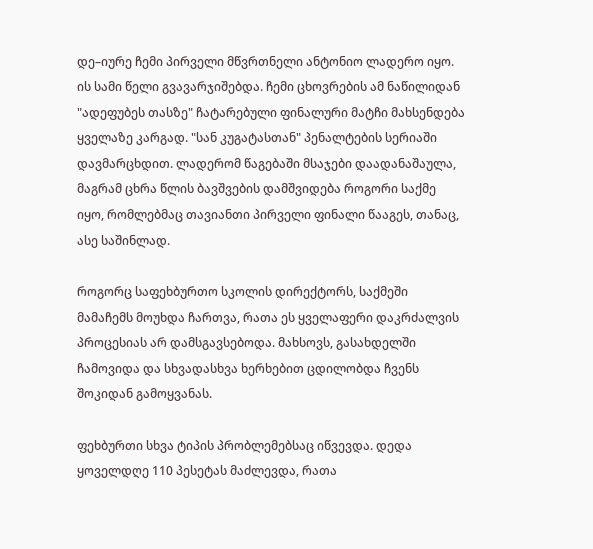დე–იურე ჩემი პირველი მწვრთნელი ანტონიო ლადერო იყო. ის სამი წელი გვავარჯიშებდა. ჩემი ცხოვრების ამ ნაწილიდან "ადეფუბეს თასზე" ჩატარებული ფინალური მატჩი მახსენდება ყველაზე კარგად. "სან კუგატასთან" პენალტების სერიაში დავმარცხდით. ლადერომ წაგებაში მსაჯები დაადანაშაულა, მაგრამ ცხრა წლის ბავშვების დამშვიდება როგორი საქმე იყო, რომლებმაც თავიანთი პირველი ფინალი წააგეს, თანაც, ასე საშინლად.

როგორც საფეხბურთო სკოლის დირექტორს, საქმეში მამაჩემს მოუხდა ჩართვა, რათა ეს ყველაფერი დაკრძალვის პროცესიას არ დამსგავსებოდა. მახსოვს, გასახდელში ჩამოვიდა და სხვადასხვა ხერხებით ცდილობდა ჩვენს შოკიდან გამოყვანას.

ფეხბურთი სხვა ტიპის პრობლემებსაც იწვევდა. დედა ყოველდღე 110 პესეტას მაძლევდა, რათა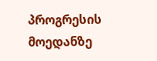პროგრესის მოედანზე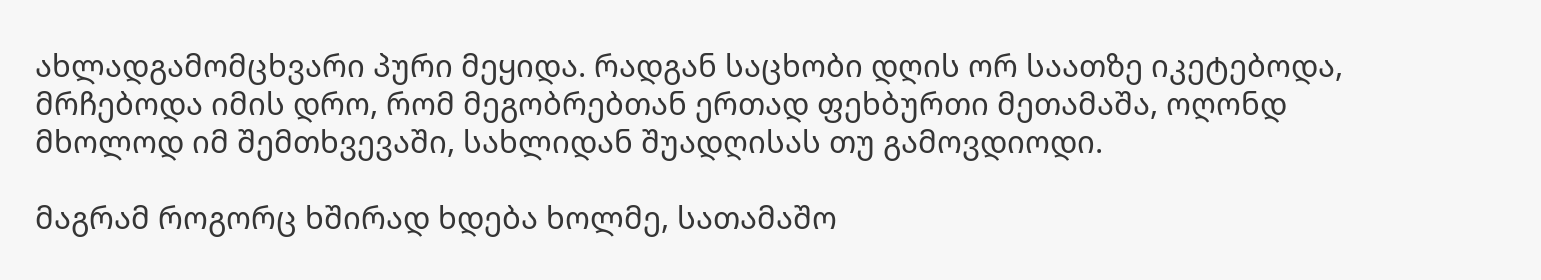ახლადგამომცხვარი პური მეყიდა. რადგან საცხობი დღის ორ საათზე იკეტებოდა, მრჩებოდა იმის დრო, რომ მეგობრებთან ერთად ფეხბურთი მეთამაშა, ოღონდ მხოლოდ იმ შემთხვევაში, სახლიდან შუადღისას თუ გამოვდიოდი.

მაგრამ როგორც ხშირად ხდება ხოლმე, სათამაშო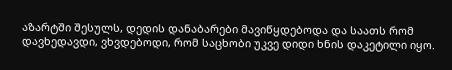აზარტში შესულს, დედის დანაბარები მავიწყდებოდა და საათს რომ დავხედავდი, ვხვდებოდი, რომ საცხობი უკვე დიდი ხნის დაკეტილი იყო.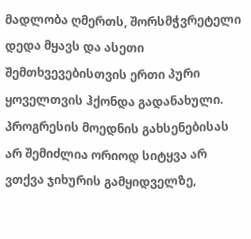მადლობა ღმერთს, შორსმჭვრეტელი დედა მყავს და ასეთი შემთხვევებისთვის ერთი პური ყოველთვის ჰქონდა გადანახული. პროგრესის მოედნის გახსენებისას არ შემიძლია ორიოდ სიტყვა არ ვთქვა ჯიხურის გამყიდველზე,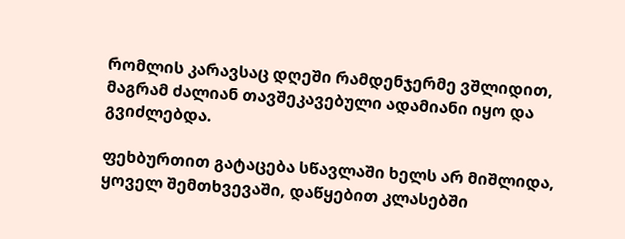რომლის კარავსაც დღეში რამდენჯერმე ვშლიდით, მაგრამ ძალიან თავშეკავებული ადამიანი იყო და გვიძლებდა.

ფეხბურთით გატაცება სწავლაში ხელს არ მიშლიდა, ყოველ შემთხვევაში, დაწყებით კლასებში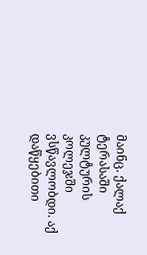მაინც. ქალაქ ტერასაში კულტურის კოლეჯში ვსწავლობდი. აქ დაწყებითი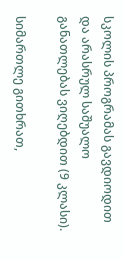სკოლის პროგრამას გავდიოდით და არასრულ საშუალო განათლებას ვიღებდით (9 კლასი).

სიმართლე გითხრათ,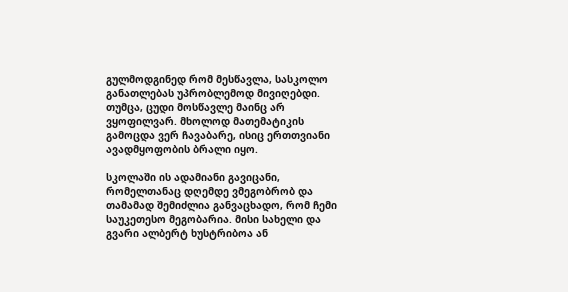გულმოდგინედ რომ მესწავლა, სასკოლო განათლებას უპრობლემოდ მივიღებდი. თუმცა, ცუდი მოსწავლე მაინც არ ვყოფილვარ. მხოლოდ მათემატიკის გამოცდა ვერ ჩავაბარე, ისიც ერთთვიანი ავადმყოფობის ბრალი იყო.

სკოლაში ის ადამიანი გავიცანი, რომელთანაც დღემდე ვმეგობრობ და თამამად შემიძლია განვაცხადო, რომ ჩემი საუკეთესო მეგობარია. მისი სახელი და გვარი ალბერტ ხუსტრიბოა ან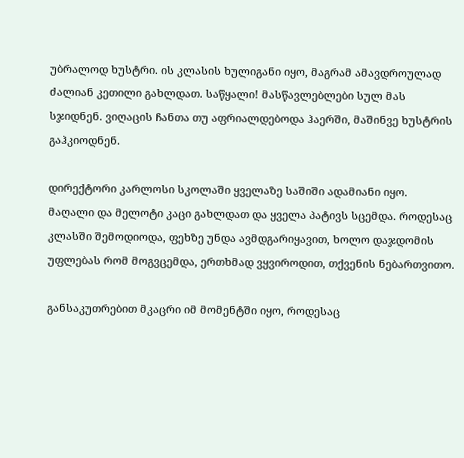უბრალოდ ხუსტრი. ის კლასის ხულიგანი იყო, მაგრამ ამავდროულად ძალიან კეთილი გახლდათ. საწყალი! მასწავლებლები სულ მას სჯიდნენ. ვიღაცის ჩანთა თუ აფრიალდებოდა ჰაერში, მაშინვე ხუსტრის გაჰკიოდნენ.

დირექტორი კარლოსი სკოლაში ყველაზე საშიში ადამიანი იყო. მაღალი და მელოტი კაცი გახლდათ და ყველა პატივს სცემდა. როდესაც კლასში შემოდიოდა, ფეხზე უნდა ავმდგარიყავით, ხოლო დაჯდომის უფლებას რომ მოგვცემდა, ერთხმად ვყვიროდით, თქვენის ნებართვითო.

განსაკუთრებით მკაცრი იმ მომენტში იყო, როდესაც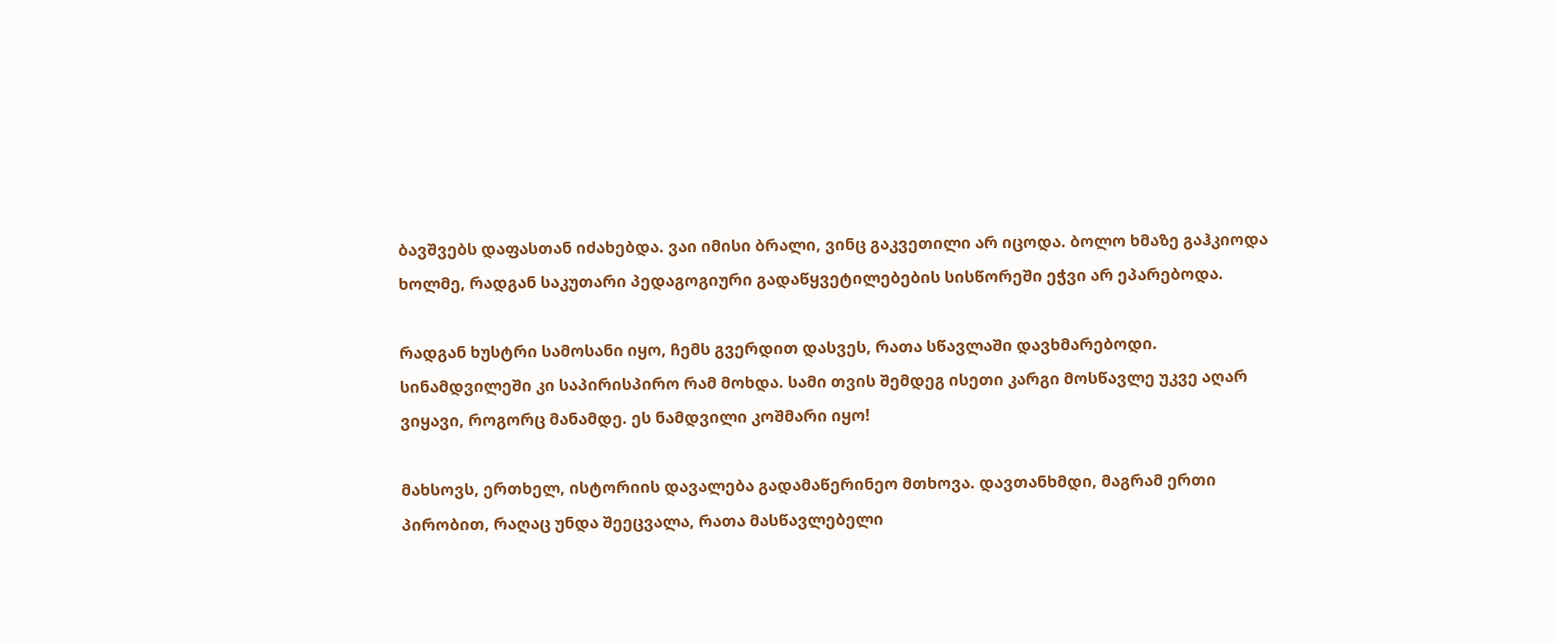ბავშვებს დაფასთან იძახებდა. ვაი იმისი ბრალი, ვინც გაკვეთილი არ იცოდა. ბოლო ხმაზე გაჰკიოდა ხოლმე, რადგან საკუთარი პედაგოგიური გადაწყვეტილებების სისწორეში ეჭვი არ ეპარებოდა.

რადგან ხუსტრი სამოსანი იყო, ჩემს გვერდით დასვეს, რათა სწავლაში დავხმარებოდი. სინამდვილეში კი საპირისპირო რამ მოხდა. სამი თვის შემდეგ ისეთი კარგი მოსწავლე უკვე აღარ ვიყავი, როგორც მანამდე. ეს ნამდვილი კოშმარი იყო!

მახსოვს, ერთხელ, ისტორიის დავალება გადამაწერინეო მთხოვა. დავთანხმდი, მაგრამ ერთი პირობით, რაღაც უნდა შეეცვალა, რათა მასწავლებელი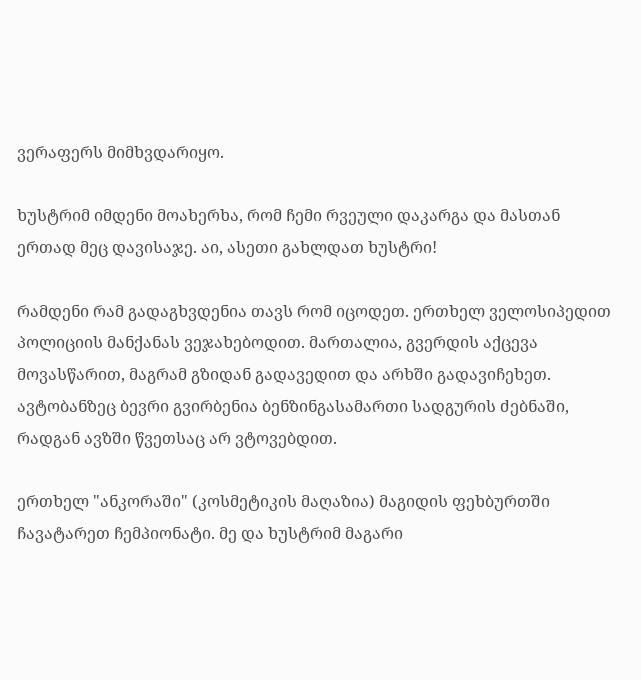ვერაფერს მიმხვდარიყო.

ხუსტრიმ იმდენი მოახერხა, რომ ჩემი რვეული დაკარგა და მასთან ერთად მეც დავისაჯე. აი, ასეთი გახლდათ ხუსტრი!

რამდენი რამ გადაგხვდენია თავს რომ იცოდეთ. ერთხელ ველოსიპედით პოლიციის მანქანას ვეჯახებოდით. მართალია, გვერდის აქცევა მოვასწარით, მაგრამ გზიდან გადავედით და არხში გადავიჩეხეთ. ავტობანზეც ბევრი გვირბენია ბენზინგასამართი სადგურის ძებნაში, რადგან ავზში წვეთსაც არ ვტოვებდით.

ერთხელ "ანკორაში" (კოსმეტიკის მაღაზია) მაგიდის ფეხბურთში ჩავატარეთ ჩემპიონატი. მე და ხუსტრიმ მაგარი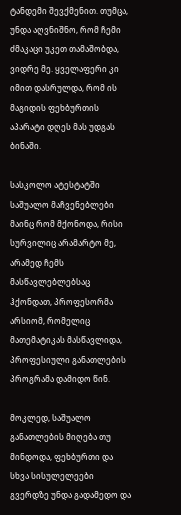ტანდემი შევქმენით. თუმცა, უნდა აღვნიშნო, რომ ჩემი ძმაკაცი უკეთ თამაშობდა, ვიდრე მე. ყველაფერი კი იმით დასრულდა, რომ ის მაგიდის ფეხბურთის აპარატი დღეს მას უდგას ბინაში.

სასკოლო ატესტატში საშუალო მაჩვენებლები მაინც რომ მქონოდა, რისი სურვილიც არამარტო მე, არამედ ჩემს მასწავლებლებსაც ჰქონდათ, პროფესორმა არსიომ, რომელიც მათემატიკას მასწავლიდა, პროფესიული განათლების პროგრამა დამიდო წინ.

მოკლედ, საშუალო განათლების მიღება თუ მინდოდა, ფეხბურთი და სხვა სისულელეები გვერდზე უნდა გადამედო და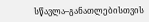სწავლა–განათლებისთვის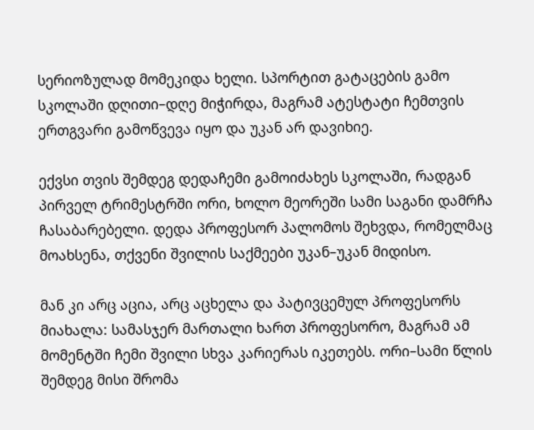სერიოზულად მომეკიდა ხელი. სპორტით გატაცების გამო სკოლაში დღითი–დღე მიჭირდა, მაგრამ ატესტატი ჩემთვის ერთგვარი გამოწვევა იყო და უკან არ დავიხიე.

ექვსი თვის შემდეგ დედაჩემი გამოიძახეს სკოლაში, რადგან პირველ ტრიმესტრში ორი, ხოლო მეორეში სამი საგანი დამრჩა ჩასაბარებელი. დედა პროფესორ პალომოს შეხვდა, რომელმაც მოახსენა, თქვენი შვილის საქმეები უკან–უკან მიდისო.

მან კი არც აცია, არც აცხელა და პატივცემულ პროფესორს მიახალა: სამასჯერ მართალი ხართ პროფესორო, მაგრამ ამ მომენტში ჩემი შვილი სხვა კარიერას იკეთებს. ორი–სამი წლის შემდეგ მისი შრომა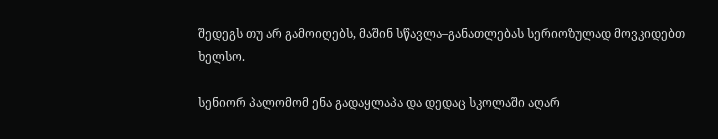შედეგს თუ არ გამოიღებს, მაშინ სწავლა–განათლებას სერიოზულად მოვკიდებთ ხელსო.

სენიორ პალომომ ენა გადაყლაპა და დედაც სკოლაში აღარ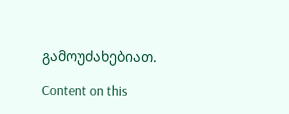გამოუძახებიათ.

Content on this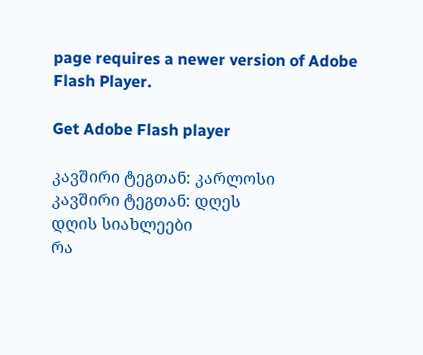page requires a newer version of Adobe Flash Player.

Get Adobe Flash player

კავშირი ტეგთან: კარლოსი
კავშირი ტეგთან: დღეს
დღის სიახლეები
რა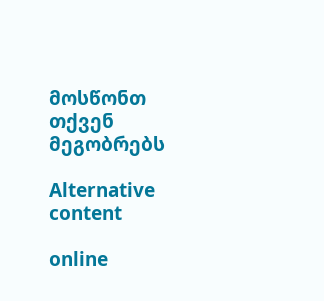მოსწონთ თქვენ მეგობრებს

Alternative content

online